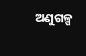ଅଣୁଗଳ୍ପ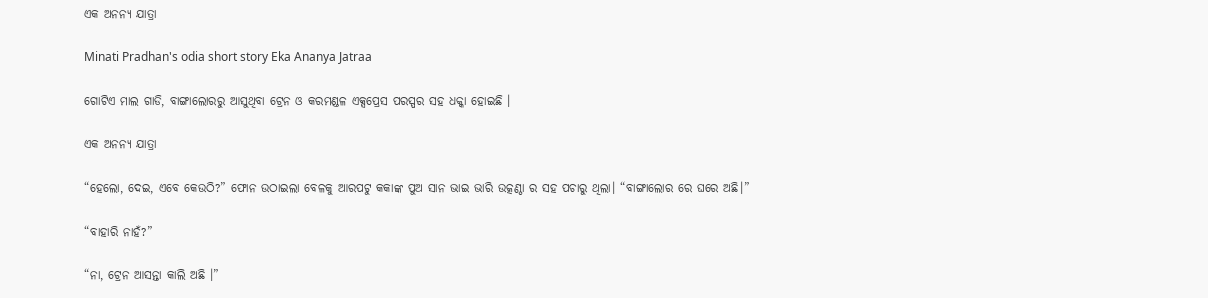ଏକ ଅନନ୍ୟ ଯାତ୍ରା

Minati Pradhan's odia short story Eka Ananya Jatraa

ଗୋଟିଏ ମାଲ ଗାଡି, ବାଙ୍ଗାଲୋରରୁ ଆସୁଥିବା ଟ୍ରେନ ଓ କରମଣ୍ଡଳ ଏକ୍ସପ୍ରେସ ପରସ୍ପର ସହ ଧକ୍କା ହୋଇଛି ।

ଏକ ଅନନ୍ୟ ଯାତ୍ରା

“ହେଲୋ, ଦେଇ, ଏବେ କେଉଠି?” ଫୋନ ଉଠାଇଲା ବେଳକୁ ଆରପଟୁ କକାଙ୍କ ପୁଅ ସାନ ଭାଇ ଭାରି ଉତ୍କଣ୍ଠା ର ସହ ପଚାରୁ ଥିଲା। “ବାଙ୍ଗାଲୋର ରେ ଘରେ ଅଛି।”

“ବାହାରି ନାହଁ?”

“ନା, ଟ୍ରେନ ଆସନ୍ତା କାଲି ଅଛି ।”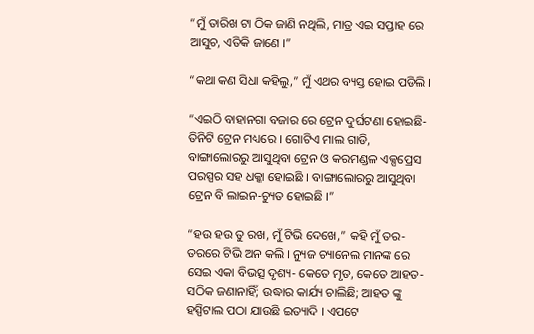“ମୁଁ ତାରିଖ ଟା ଠିକ ଜାଣି ନଥିଲି, ମାତ୍ର ଏଇ ସପ୍ତାହ ରେ ଆସୁଚ, ଏତିକି ଜାଣେ ।”

“କଥା କଣ ସିଧା କହିଲୁ,” ମୁଁ ଏଥର ବ୍ୟସ୍ତ ହୋଇ ପଡିଲି ।

“ଏଇଠି ବାହାନଗା ବଜାର ରେ ଟ୍ରେନ ଦୁର୍ଘଟଣା ହୋଇଛି- ତିନିଟି ଟ୍ରେନ ମଧ୍ୟରେ । ଗୋଟିଏ ମାଲ ଗାଡି, ବାଙ୍ଗାଲୋରରୁ ଆସୁଥିବା ଟ୍ରେନ ଓ କରମଣ୍ଡଳ ଏକ୍ସପ୍ରେସ ପରସ୍ପର ସହ ଧକ୍କା ହୋଇଛି । ବାଙ୍ଗାଲୋରରୁ ଆସୁଥିବା ଟ୍ରେନ ବି ଲାଇନ-ଚ୍ୟୁତ ହୋଇଛି ।”

“ହଉ ହଉ ତୁ ରଖ, ମୁଁ ଟିଭି ଦେଖେ,” କହି ମୁଁ ତର-ତରରେ ଟିଭି ଅନ କଲି । ନ୍ୟୁଜ ଚ୍ୟାନେଲ ମାନଙ୍କ ରେ ସେଇ ଏକା ବିଭତ୍ସ ଦୃଶ୍ୟ- କେତେ ମୃତ, କେତେ ଆହତ- ସଠିକ ଜଣାନାହିଁ; ଉଦ୍ଧାର କାର୍ଯ୍ୟ ଚାଲିଛି; ଆହତ ଙ୍କୁ ହସ୍ପିଟାଲ ପଠା ଯାଉଛି ଇତ୍ୟାଦି । ଏପଟେ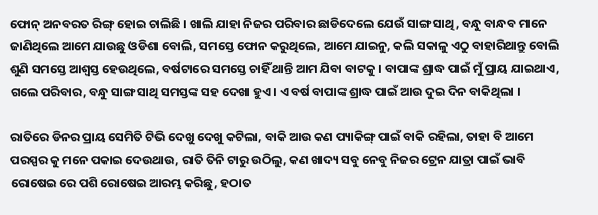ଫୋନ୍‌ ଅନବରତ ରିଙ୍ଗ୍‌ ହୋଇ ଚାଲିଛି । ଖାଲି ଯାହା ନିଜର ପରିବାର ଛାଡିଦେଲେ ଯେଉଁ ସାଙ୍ଗ ସାଥି, ବନ୍ଧୁ ବାନ୍ଧବ ମାନେ ଜାଣିଥିଲେ ଆମେ ଯାଉଛୁ ଓଡିଶା ବୋଲି, ସମସ୍ତେ ଫୋନ କରୁଥିଲେ, ଆମେ ଯାଇନୁ, କଲି ସକାଳୁ ଏଠୁ ବାହାରିଥାନ୍ତୁ ବୋଲି ଶୁଣି ସମସ୍ତେ ଆଶ୍ଵସ୍ତ ହେଉଥିଲେ, ବର୍ଷଟାରେ ସମସ୍ତେ ଚାହିଁ ଥାନ୍ତି ଆମ ଯିବା ବାଟକୁ । ବାପାଙ୍କ ଶ୍ରାଦ୍ଧ ପାଇଁ ମୁଁ ପ୍ରାୟ ଯାଇଥାଏ, ଗଲେ ପରିବାର, ବନ୍ଧୁ ସାଙ୍ଗ ସାଥି ସମସ୍ତଙ୍କ ସହ ଦେଖା ହୁଏ । ଏ ବର୍ଷ ବାପାଙ୍କ ଶ୍ରାଦ୍ଧ ପାଇଁ ଆଉ ଦୁଇ ଦିନ ବାକିଥିଲା ।

ରାତିରେ ଡିନର ପ୍ରାୟ ସେମିତି ଟିଭି ଦେଖୁ ଦେଖୁ କଟିଲା, ବାକି ଆଉ କଣ ପ୍ୟାକିଙ୍ଗ୍‌ ପାଇଁ ବାକି ରହିଲା, ତାହା ବି ଆମେ ପରସ୍ପର କୁ ମନେ ପକାଇ ଦେଉଥାଉ, ରାତି ତିନି ଟାରୁ ଉଠିଲୁ, କଣ ଖାଦ୍ୟ ସବୁ ନେବୁ ନିଜର ଟ୍ରେନ ଯାତ୍ରା ପାଇଁ ଭାବି ରୋଷେଇ ରେ ପଶି ରୋଷେଇ ଆରମ୍ଭ କରିଛୁ, ହଠାତ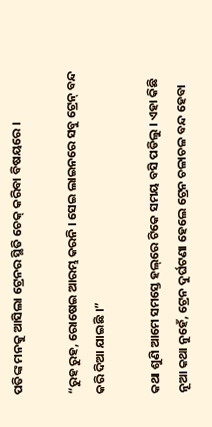ପତିଙ୍କ ମନକୁ ଆସିଲା ଟ୍ରେନର ସ୍ଥିତି ଚେକ୍‌ କରିବା ବିଷୟରେ ।

“ରୁହ ରୁହ, ରୋଷେଇ ଆରମ୍ଭ କରନି । ସେଇ ଲାଇନରେ ସବୁ ଟ୍ରେନ୍‌ ବନ୍ଦ କରି ଦିଆ ଯାଇଛି ।”

କଥା ଶୁଣି ଆମେ ସମସ୍ତେ ହଲ୍‌ରେ ଟିକେ ସମୟ ବସି ପଡିଲୁ । ଏହା କିଛି ନୂଆ କଥା ନୁହେଁ, ଟ୍ରେନ ଦୁର୍ଘଟଣା ହେଲେ ଟ୍ରେନ ଚଳାଚଳ ବନ୍ଦ ହେବା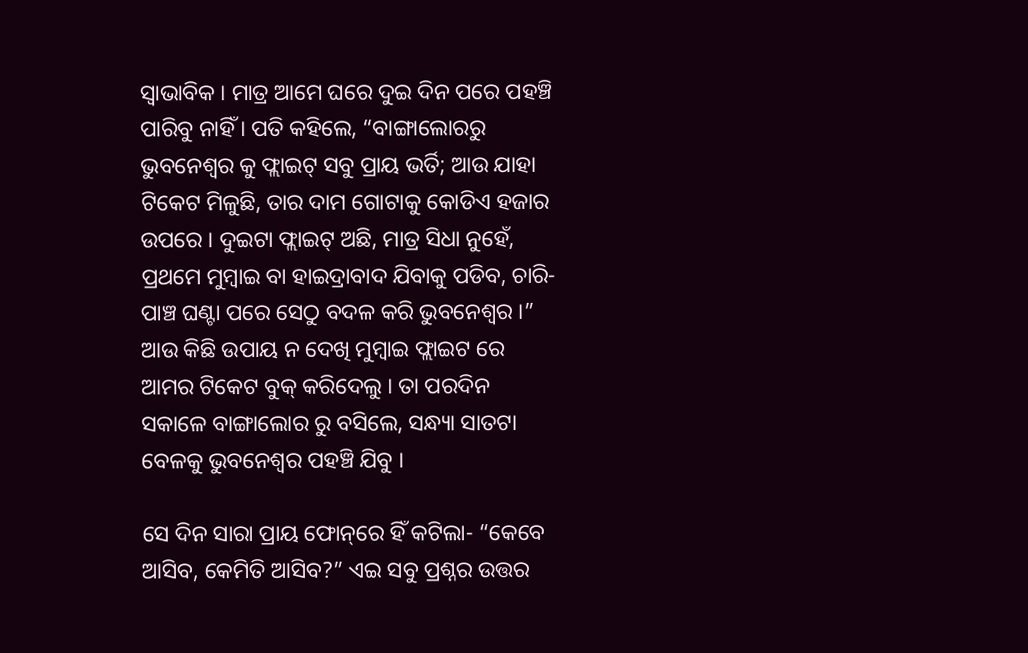ସ୍ଵାଭାବିକ । ମାତ୍ର ଆମେ ଘରେ ଦୁଇ ଦିନ ପରେ ପହଞ୍ଚି ପାରିବୁ ନାହିଁ । ପତି କହିଲେ, “ବାଙ୍ଗାଲୋରରୁ ଭୁବନେଶ୍ୱର କୁ ଫ୍ଲାଇଟ୍‌ ସବୁ ପ୍ରାୟ ଭର୍ତି; ଆଉ ଯାହା ଟିକେଟ ମିଳୁଛି, ତାର ଦାମ ଗୋଟାକୁ କୋଡିଏ ହଜାର ଉପରେ । ଦୁଇଟା ଫ୍ଲାଇଟ୍‌ ଅଛି, ମାତ୍ର ସିଧା ନୁହେଁ, ପ୍ରଥମେ ମୁମ୍ବାଇ ବା ହାଇଦ୍ରାବାଦ ଯିବାକୁ ପଡିବ, ଚାରି- ପାଞ୍ଚ ଘଣ୍ଟା ପରେ ସେଠୁ ବଦଳ କରି ଭୁବନେଶ୍ୱର ।” ଆଉ କିଛି ଉପାୟ ନ ଦେଖି ମୁମ୍ବାଇ ଫ୍ଲାଇଟ ରେ ଆମର ଟିକେଟ ବୁକ୍‌ କରିଦେଲୁ । ତା ପରଦିନ ସକାଳେ ବାଙ୍ଗାଲୋର ରୁ ବସିଲେ, ସନ୍ଧ୍ୟା ସାତଟା ବେଳକୁ ଭୁବନେଶ୍ୱର ପହଞ୍ଚି ଯିବୁ ।

ସେ ଦିନ ସାରା ପ୍ରାୟ ଫୋନ୍‌ରେ ହିଁ କଟିଲା- “କେବେ ଆସିବ, କେମିତି ଆସିବ?” ଏଇ ସବୁ ପ୍ରଶ୍ନର ଉତ୍ତର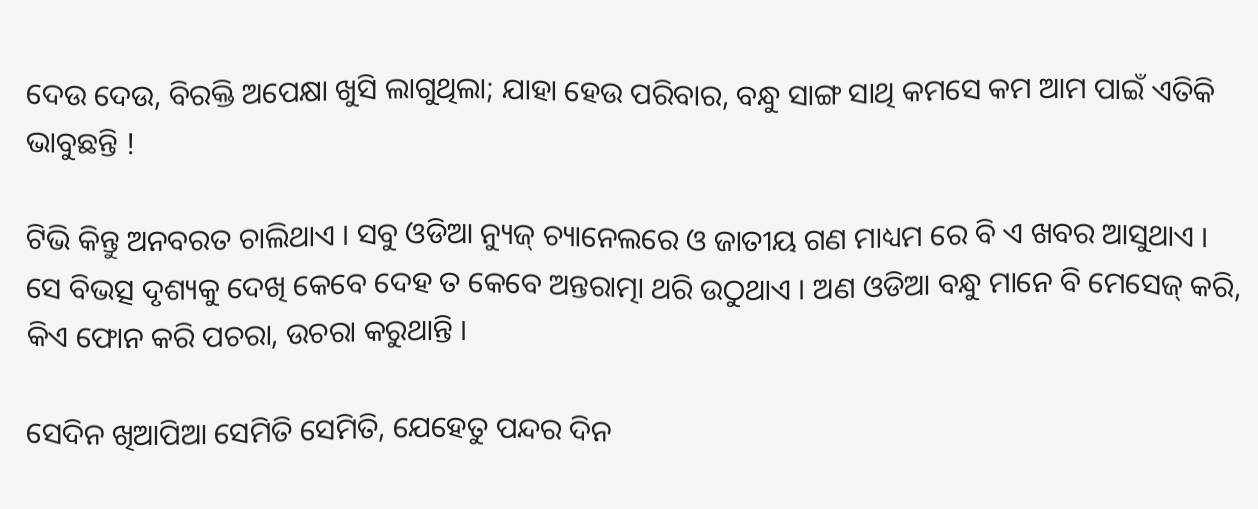ଦେଉ ଦେଉ, ବିରକ୍ତି ଅପେକ୍ଷା ଖୁସି ଲାଗୁଥିଲା; ଯାହା ହେଉ ପରିବାର, ବନ୍ଧୁ ସାଙ୍ଗ ସାଥି କମସେ କମ ଆମ ପାଇଁ ଏତିକି ଭାବୁଛନ୍ତି !

ଟିଭି କିନ୍ତୁ ଅନବରତ ଚାଲିଥାଏ । ସବୁ ଓଡିଆ ନ୍ୟୁଜ୍‌ ଚ୍ୟାନେଲରେ ଓ ଜାତୀୟ ଗଣ ମାଧ୍ୟମ ରେ ବି ଏ ଖବର ଆସୁଥାଏ । ସେ ବିଭତ୍ସ ଦୃଶ୍ୟକୁ ଦେଖି କେବେ ଦେହ ତ କେବେ ଅନ୍ତରାତ୍ମା ଥରି ଉଠୁଥାଏ । ଅଣ ଓଡିଆ ବନ୍ଧୁ ମାନେ ବି ମେସେଜ୍‌ କରି, କିଏ ଫୋନ କରି ପଚରା, ଉଚରା କରୁଥାନ୍ତି ।

ସେଦିନ ଖିଆପିଆ ସେମିତି ସେମିତି, ଯେହେତୁ ପନ୍ଦର ଦିନ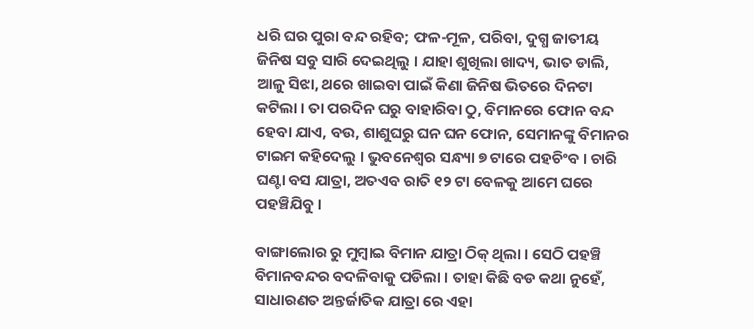ଧରି ଘର ପୁରା ବନ୍ଦ ରହିବ; ଫଳ-ମୂଳ, ପରିବା, ଦୁଗ୍ଧ ଜାତୀୟ ଜିନିଷ ସବୁ ସାରି ଦେଇଥିଲୁ । ଯାହା ଶୁଖିଲା ଖାଦ୍ୟ, ଭାତ ଡାଲି, ଆଳୁ ସିଝା, ଥରେ ଖାଇବା ପାଇଁ କିଣା ଜିନିଷ ଭିତରେ ଦିନଟା କଟିଲା । ତା ପରଦିନ ଘରୁ ବାହାରିବା ଠୁ, ବିମାନରେ ଫୋନ ବନ୍ଦ ହେବା ଯାଏ, ବଉ, ଶାଶୁଘରୁ ଘନ ଘନ ଫୋନ, ସେମାନଙ୍କୁ ବିମାନର ଟାଇମ କହିଦେଲୁ । ଭୁବନେଶ୍ୱର ସନ୍ଧ୍ୟା ୭ ଟାରେ ପହଚିଂବ । ଚାରି ଘଣ୍ଟା ବସ ଯାତ୍ରା, ଅତଏବ ରାତି ୧୨ ଟା ବେଳକୁ ଆମେ ଘରେ ପହଞ୍ଚିଯିବୁ ।

ବାଙ୍ଗାଲୋର ରୁ ମୁମ୍ବାଇ ବିମାନ ଯାତ୍ରା ଠିକ୍‌ ଥିଲା । ସେଠି ପହଞ୍ଚି ବିମାନବନ୍ଦର ବଦଳିବାକୁ ପଡିଲା । ତାହା କିଛି ବଡ କଥା ନୁହେଁ, ସାଧାରଣତ ଅନ୍ତର୍ଜାତିକ ଯାତ୍ରା ରେ ଏହା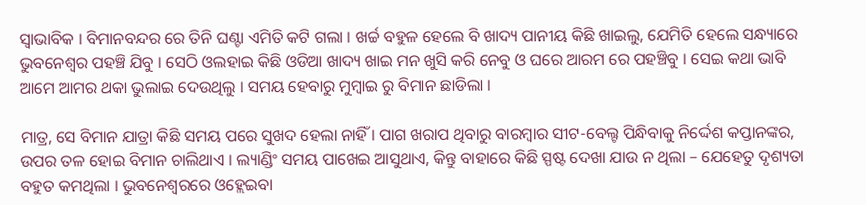ସ୍ଵାଭାବିକ । ବିମାନବନ୍ଦର ରେ ତିନି ଘଣ୍ଟା ଏମିତି କଟି ଗଲା । ଖର୍ଚ୍ଚ ବହୁଳ ହେଲେ ବି ଖାଦ୍ୟ ପାନୀୟ କିଛି ଖାଇଲୁ, ଯେମିତି ହେଲେ ସନ୍ଧ୍ୟାରେ ଭୁବନେଶ୍ଵର ପହଞ୍ଚି ଯିବୁ । ସେଠି ଓଲହାଇ କିଛି ଓଡିଆ ଖାଦ୍ୟ ଖାଇ ମନ ଖୁସି କରି ନେବୁ ଓ ଘରେ ଆରମ ରେ ପହଞ୍ଚିବୁ । ସେଇ କଥା ଭାବି ଆମେ ଆମର ଥକା ଭୁଲାଇ ଦେଉଥିଲୁ । ସମୟ ହେବାରୁ ମୁମ୍ବାଇ ରୁ ବିମାନ ଛାଡିଲା ।

ମାତ୍ର, ସେ ବିମାନ ଯାତ୍ରା କିଛି ସମୟ ପରେ ସୁଖଦ ହେଲା ନାହିଁ । ପାଗ ଖରାପ ଥିବାରୁ ବାରମ୍ବାର ସୀଟ-ବେଲ୍ଟ ପିନ୍ଧିବାକୁ ନିର୍ଦ୍ଦେଶ କପ୍ତାନଙ୍କର, ଉପର ତଳ ହୋଇ ବିମାନ ଚାଲିଥାଏ । ଲ୍ୟାଣ୍ଡିଂ ସମୟ ପାଖେଇ ଆସୁଥାଏ, କିନ୍ତୁ ବାହାରେ କିଛି ସ୍ପଷ୍ଟ ଦେଖା ଯାଉ ନ ଥିଲା – ଯେହେତୁ ଦୃଶ୍ୟତା ବହୁତ କମଥିଲା । ଭୁବନେଶ୍ଵରରେ ଓହ୍ଲେଇବା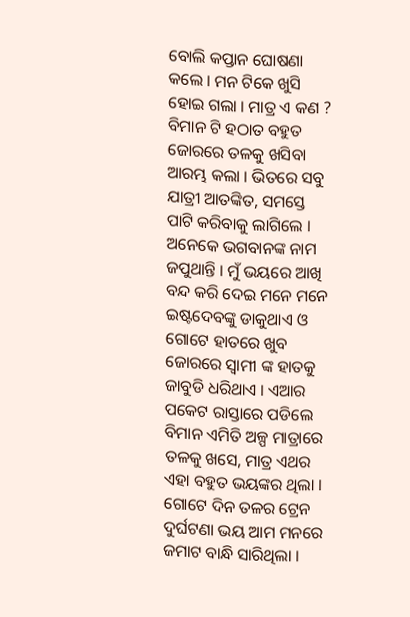ବୋଲି କପ୍ତାନ ଘୋଷଣା କଲେ । ମନ ଟିକେ ଖୁସି ହୋଇ ଗଲା । ମାତ୍ର ଏ କଣ ? ବିମାନ ଟି ହଠାତ ବହୁତ ଜୋରରେ ତଳକୁ ଖସିବା ଆରମ୍ଭ କଲା । ଭିତରେ ସବୁ ଯାତ୍ରୀ ଆତଙ୍କିତ, ସମସ୍ତେ ପାଟି କରିବାକୁ ଲାଗିଲେ । ଅନେକେ ଭଗବାନଙ୍କ ନାମ ଜପୁଥାନ୍ତି । ମୁଁ ଭୟରେ ଆଖି ବନ୍ଦ କରି ଦେଇ ମନେ ମନେ ଇଷ୍ଟଦେବଙ୍କୁ ଡାକୁଥାଏ ଓ ଗୋଟେ ହାତରେ ଖୁବ ଜୋରରେ ସ୍ଵାମୀ ଙ୍କ ହାତକୁ ଜାବୁଡି ଧରିଥାଏ । ଏଆର ପକେଟ ରାସ୍ତାରେ ପଡିଲେ ବିମାନ ଏମିତି ଅଳ୍ପ ମାତ୍ରାରେ ତଳକୁ ଖସେ, ମାତ୍ର ଏଥର ଏହା ବହୁତ ଭୟଙ୍କର ଥିଲା । ଗୋଟେ ଦିନ ତଳର ଟ୍ରେନ ଦୁର୍ଘଟଣା ଭୟ ଆମ ମନରେ ଜମାଟ ବାନ୍ଧି ସାରିଥିଲା ।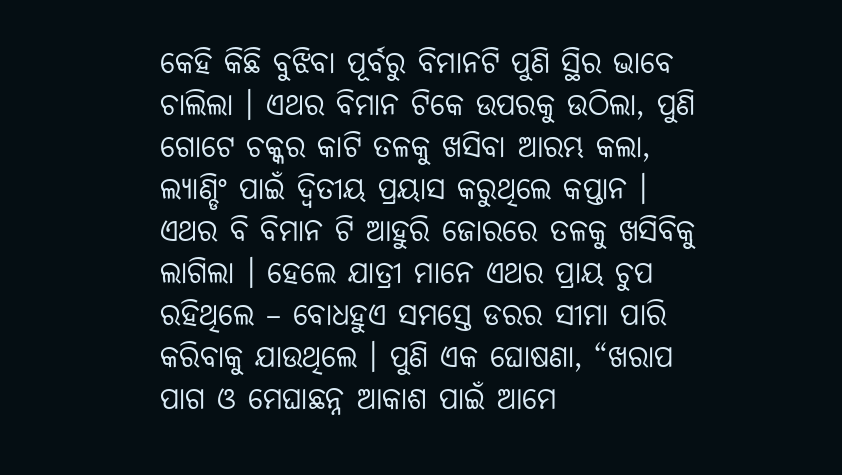କେହି କିଛି ବୁଝିବା ପୂର୍ବରୁ ବିମାନଟି ପୁଣି ସ୍ଥିର ଭାବେ ଚାଲିଲା । ଏଥର ବିମାନ ଟିକେ ଉପରକୁ ଉଠିଲା, ପୁଣି ଗୋଟେ ଚକ୍କର କାଟି ତଳକୁ ଖସିବା ଆରମ୍ଭ କଲା, ଲ୍ୟାଣ୍ଡିଂ ପାଇଁ ଦ୍ଵିତୀୟ ପ୍ରୟାସ କରୁଥିଲେ କପ୍ତାନ । ଏଥର ବି ବିମାନ ଟି ଆହୁରି ଜୋରରେ ତଳକୁ ଖସିବିକୁ ଲାଗିଲା । ହେଲେ ଯାତ୍ରୀ ମାନେ ଏଥର ପ୍ରାୟ ଚୁପ ରହିଥିଲେ – ବୋଧହୁଏ ସମସ୍ତେ ଡରର ସୀମା ପାରି କରିବାକୁ ଯାଉଥିଲେ । ପୁଣି ଏକ ଘୋଷଣା, “ଖରାପ ପାଗ ଓ ମେଘାଛନ୍ନ ଆକାଶ ପାଇଁ ଆମେ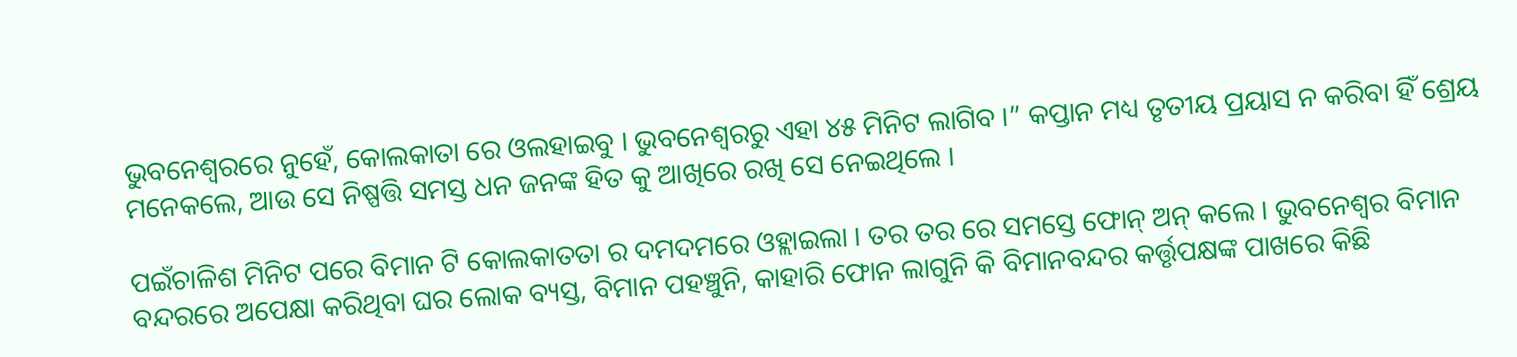ଭୁବନେଶ୍ଵରରେ ନୁହେଁ, କୋଲକାତା ରେ ଓଲହାଇବୁ । ଭୁବନେଶ୍ଵରରୁ ଏହା ୪୫ ମିନିଟ ଲାଗିବ ।” କପ୍ତାନ ମଧ୍ୟ ତୃତୀୟ ପ୍ରୟାସ ନ କରିବା ହିଁ ଶ୍ରେୟ ମନେକଲେ, ଆଉ ସେ ନିଷ୍ପତ୍ତି ସମସ୍ତ ଧନ ଜନଙ୍କ ହିତ କୁ ଆଖିରେ ରଖି ସେ ନେଇଥିଲେ ।

ପଇଁଚାଳିଶ ମିନିଟ ପରେ ବିମାନ ଟି କୋଲକାତତା ର ଦମଦମରେ ଓହ୍ଲାଇଲା । ତର ତର ରେ ସମସ୍ତେ ଫୋନ୍‌ ଅନ୍‌ କଲେ । ଭୁବନେଶ୍ଵର ବିମାନ ବନ୍ଦରରେ ଅପେକ୍ଷା କରିଥିବା ଘର ଲୋକ ବ୍ୟସ୍ତ, ବିମାନ ପହଞ୍ଚୁନି, କାହାରି ଫୋନ ଲାଗୁନି କି ବିମାନବନ୍ଦର କର୍ତ୍ତୃପକ୍ଷଙ୍କ ପାଖରେ କିଛି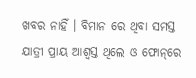ଖବର ନାହିଁ । ବିମାନ ରେ ଥିବା ସମସ୍ତ ଯାତ୍ରୀ ପ୍ରାୟ ଆଶ୍ଵସ୍ତ ଥିଲେ ଓ ଫୋନ୍‌ରେ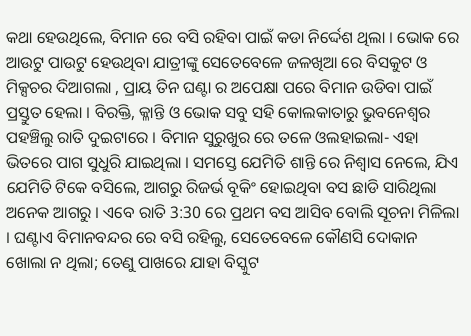କଥା ହେଉଥିଲେ, ବିମାନ ରେ ବସି ରହିବା ପାଇଁ କଡା ନିର୍ଦ୍ଦେଶ ଥିଲା । ଭୋକ ରେ ଆଉଟୁ ପାଉଟୁ ହେଉଥିବା ଯାତ୍ରୀଙ୍କୁ ସେତେବେଳେ ଜଳଖିଆ ରେ ବିସକୁଟ ଓ ମିକ୍ସଚର ଦିଆଗଲା , ପ୍ରାୟ ତିନ ଘଣ୍ଟା ର ଅପେକ୍ଷା ପରେ ବିମାନ ଉଡିବା ପାଇଁ ପ୍ରସ୍ତୁତ ହେଲା । ବିରକ୍ତି, କ୍ଳାନ୍ତି ଓ ଭୋକ ସବୁ ସହି କୋଲକାତାରୁ ଭୁବନେଶ୍ଵର ପହଞ୍ଚିଲୁ ରାତି ଦୁଇଟାରେ । ବିମାନ ସୁରୁଖୁର ରେ ତଳେ ଓଲହାଇଲା- ଏହା ଭିତରେ ପାଗ ସୁଧୁରି ଯାଇଥିଲା । ସମସ୍ତେ ଯେମିତି ଶାନ୍ତି ରେ ନିଶ୍ଵାସ ନେଲେ, ଯିଏ ଯେମିତି ଟିକେ ବସିଲେ, ଆଗରୁ ରିଜର୍ଭ ବୂକିଂ ହୋଇଥିବା ବସ ଛାଡି ସାରିଥିଲା ଅନେକ ଆଗରୁ । ଏବେ ରାତି 3:30 ରେ ପ୍ରଥମ ବସ ଆସିବ ବୋଲି ସୂଚନା ମିଳିଲା । ଘଣ୍ଟାଏ ବିମାନବନ୍ଦର ରେ ବସି ରହିଲୁ, ସେତେବେଳେ କୌଣସି ଦୋକାନ ଖୋଲା ନ ଥିଲା; ତେଣୁ ପାଖରେ ଯାହା ବିସ୍କୁଟ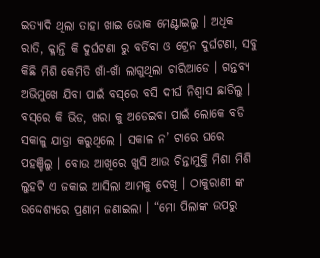ଇତ୍ୟାଦି ଥିଲା ତାହା ଖାଇ ଭୋକ ମେଣ୍ଟାଇଲୁ । ଅଧିକ ରାତି, କ୍ଳାନ୍ତି କି ଦୁର୍ଘଟଣା ରୁ ବର୍ତିବା ଓ ଟ୍ରେନ ଦୁର୍ଘଟଣା, ସବୁ କିଛି ମିଶି କେମିତି ଖାଁ-ଖାଁ ଲାଗୁଥିଲା ଚାରିଆଡେ । ଗନ୍ତବ୍ୟ ଅଭିମୁଖେ ଯିବା ପାଇଁ ବସ୍‌ରେ ବସି ଦୀର୍ଘ ନିଶ୍ଵାସ ଛାଡିଲୁ । ବସ୍‌ରେ କି ଭିଡ, ଖରା କୁ ଅଡେଇବା ପାଇଁ ଲୋକେ ବଡି ସକାଳୁ ଯାତ୍ରା କରୁଥିଲେ । ସକାଳ ନ’ ଟାରେ ଘରେ ପହଞ୍ଚିଲୁ । ବୋଉ ଆଖିରେ ଖୁସି ଆଉ ଚିନ୍ତାମୁକ୍ତି ମିଶା ମିଶି ଲୁହଟି ଏ ଜକାଇ ଆସିଲା ଆମକୁ ଦେଖି । ଠାକୁରାଣୀ ଙ୍କ ଉଦ୍ଦେଶ୍ୟରେ ପ୍ରଣାମ ଜଣାଇଲା । “ମୋ ପିଲାଙ୍କ ଉପରୁ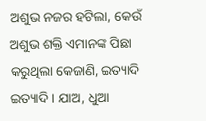ଅଶୁଭ ନଜର ହଟିଲା, କେଉଁ ଅଶୁଭ ଶକ୍ତି ଏମାନଙ୍କ ପିଛା କରୁଥିଲା କେଜାଣି, ଇତ୍ୟାଦି ଇତ୍ୟାଦି । ଯାଅ, ଧୁଆ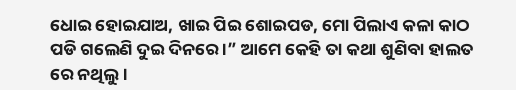ଧୋଇ ହୋଇଯାଅ, ଖାଇ ପିଇ ଶୋଇପଡ, ମୋ ପିଲାଏ କଳା କାଠ ପଡି ଗଲେଣି ଦୁଇ ଦିନରେ ।” ଆମେ କେହି ତା କଥା ଶୁଣିବା ହାଲତ ରେ ନଥିଲୁ ।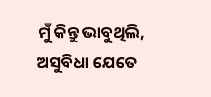ମୁଁ କିନ୍ତୁ ଭାବୁଥିଲି, ଅସୁବିଧା ଯେତେ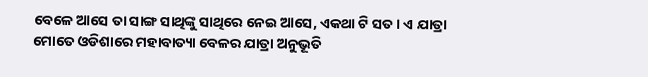ବେଳେ ଆସେ ତା ସାଙ୍ଗ ସାଥିଙ୍କୁ ସାଥିରେ ନେଇ ଆସେ, ଏକଥା ଟି ସତ । ଏ ଯାତ୍ରା ମୋତେ ଓଡିଶାରେ ମହାବାତ୍ୟା ବେଳର ଯାତ୍ରା ଅନୁଭୂତି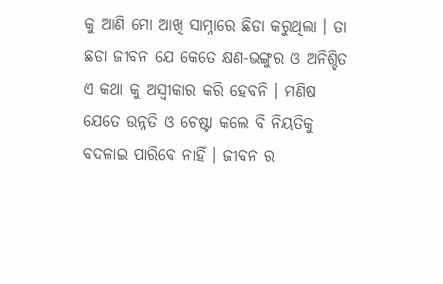କୁ ଆଣି ମୋ ଆଖି ସାମ୍ନାରେ ଛିଡା କରୁଥିଲା । ତା ଛଡା ଜୀବନ ଯେ କେତେ କ୍ଷଣ-ଭଙ୍ଗୁର ଓ ଅନିଶ୍ଚିତ ଏ କଥା କୁ ଅସ୍ଵୀକାର କରି ହେବନି । ମଣିଷ ଯେତେ ଉନ୍ନତି ଓ ଚେଷ୍ଟା କଲେ ବି ନିୟତିକୁ ବଦଳାଇ ପାରିବେ ନାହିଁ । ଜୀବନ ର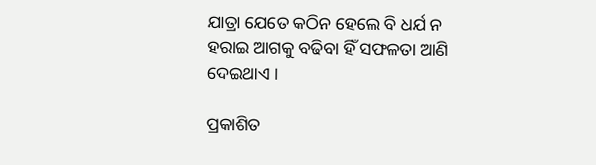ଯାତ୍ରା ଯେତେ କଠିନ ହେଲେ ବି ଧର୍ଯ ନ ହରାଇ ଆଗକୁ ବଢିବା ହିଁ ସଫଳତା ଆଣି ଦେଇଥାଏ ।

ପ୍ରକାଶିତ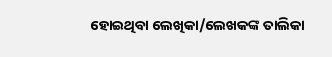ହୋଇଥିବା ଲେଖିକା/ଲେଖକଙ୍କ ତାଲିକା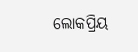ଲୋକପ୍ରିୟ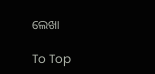ଲେଖା

To Top